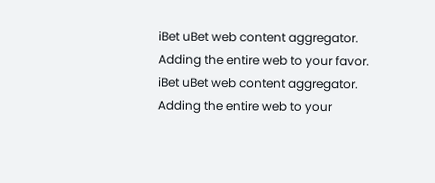iBet uBet web content aggregator. Adding the entire web to your favor.
iBet uBet web content aggregator. Adding the entire web to your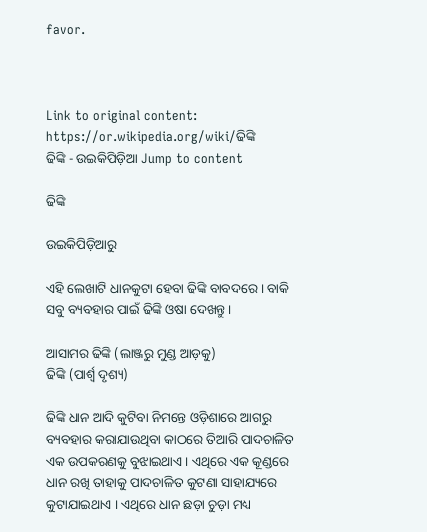favor.



Link to original content: https://or.wikipedia.org/wiki/ଢିଙ୍କି
ଢିଙ୍କି - ଉଇକିପିଡ଼ିଆ Jump to content

ଢିଙ୍କି

ଉଇକିପିଡ଼ିଆ‌ରୁ

ଏହି ଲେଖାଟି ଧାନକୁଟା ହେବା ଢିଙ୍କି ବାବଦରେ । ବାକି ସବୁ ବ୍ୟବହାର ପାଇଁ ଢିଙ୍କି ଓଷା ଦେଖନ୍ତୁ ।

ଆସାମର ଢିଙ୍କି (ଲାଞ୍ଜରୁ ମୁଣ୍ଡ ଆଡ଼କୁ)
ଢିଙ୍କି (ପାର୍ଶ୍ୱ ଦୃଶ୍ୟ)

ଢିଙ୍କି ଧାନ ଆଦି କୁଟିବା ନିମନ୍ତେ ଓଡ଼ିଶାରେ ଆଗରୁ ବ୍ୟବହାର କରାଯାଉଥିବା କାଠରେ ତିଆରି ପାଦଚାଳିତ ଏକ ଉପକରଣକୁ ବୁଝାଇଥାଏ । ଏଥିରେ ଏକ କୂଣ୍ଡରେ ଧାନ ରଖି ତାହାକୁ ପାଦଚାଳିତ କୁଟଣା ସାହାଯ୍ୟରେ କୁଟାଯାଇଥାଏ । ଏଥିରେ ଧାନ ଛଡ଼ା ଚୁଡ଼ା ମଧ୍ୟ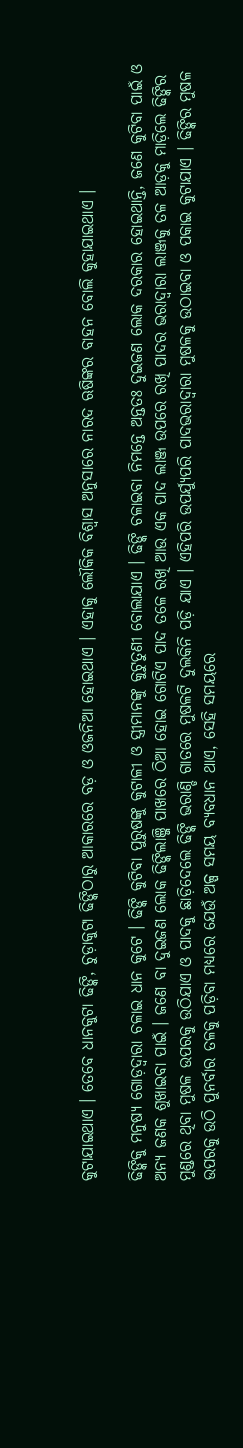କୁଟାଯାଇଥାଏ । ତେବେ ଧାନକୁଟା ଢିଙ୍କି, ଚୁଡ଼ାକୁଟା ଢିଙ୍କିଠାରୁ ଆକାରରେ ବଡ଼ ଓ ଓଜନିଆ ହୋଇଥାଏ । ଏହାକୁ ଲୌକିକ ବିଶ୍ୱାସ ଅନୁସାରେ ନାରଦ ଋଷିଙ୍କର ବାହନ ବୋଲି କୁହାଯାଇଥାଏ ।

ଢିଙ୍କିକୁ ମନୁଷ୍ୟ ଗୋଡ଼ଦ୍ୱାରା ଚଳାଇ ଧାନ କୁଟେ । ଢିଙ୍କି କୁଟିବା ପୁରୁଷଙ୍କୁ କୁଟାଳୀ ଓ ସ୍ତ୍ରୀମାନଙ୍କୁ କୁଟୁତୁଣୀ ବୋଲାଯାଏ । ଢିଙ୍କି ଚଳାଇବା ନିମନ୍ତେ ଅନ୍ତତଃ ଦୁଇଜଣ ଲୋକ ଦରକାର ହୋଇଥାନ୍ତି, ଜଣେ କୁଟିବା ପାଇଁ ଓ ଅନ୍ୟ ଜଣକ ଶୁଖାଇବା ପାଇଁ । ଜଣେ ବା ଦୁଇଜଣ ଲୋକ ଢିଙ୍କିଲାଞ୍ଜି ପାଖରେ ଠିଆ ହୋଇ ଗୋଟିଏ ପାଦ ତଳେ ରଖି ଆଉ ଏକ ପାଦ ଲାଞ୍ଜ ଉପରେ ରଖି ପାଦର ଭରାଦ୍ୱାରା ଲାଞ୍ଜକୁ ତଳ ଆଡ଼କୁ ମାଡ଼ିଲେ ଢିଙ୍କିର ମୁଣ୍ଡରେ ଥିବା ମୁଷଳ ଉପରକୁ ଉଠିଯାଏ ଓ ପାଦକୁ ଛାଡ଼ିଦେଲେ ଢିଙ୍କି ଭରାଣ୍ଡି ଗାତରେ ମୁଷଳଟି ଦୁଲକିନି ପଡ଼ି ଯାଏ । ଏହିପରି ଉପର୍ଯ୍ୟୁପରି ପାଦଭରାଦ୍ୱାରା ମୁଷଳକୁ ଉଠାଇବା ଓ ପକାଇ କୁଟାଯାଏ । ଢିଙ୍କିର ମୁଷଳ ଉପରକୁ ଉଠି ପୁନର୍ବାର ତଳକୁ ପଡ଼ିବା ମଧ୍ୟରେ ଯେଉଁ ଅଳ୍ପ ସମୟ ବ୍ୟବଧାନ ଥାଏ, ସେହି ସମୟରେ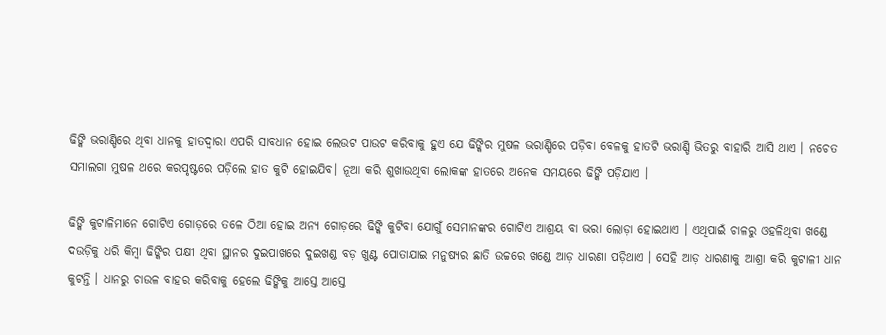ଢିଙ୍କି ଭରାଣ୍ଡିରେ ଥିବା ଧାନକୁ ହାତଦ୍ୱାରା ଏପରି ସାବଧାନ ହୋଇ ଲେଉଟ ପାଉଟ କରିବାକୁ ହୁଏ ଯେ ଢିଙ୍କିର ମୁଷଳ ଭରାଣ୍ଡିରେ ପଡ଼ିବା ବେଳକୁ ହାତଟି ଭରାଣ୍ଡି ଭିତରୁ ବାହାରି ଆସି ଥାଏ । ନଚେତ ସମାଲଗା ମୁଷଳ ଥରେ କରପୃଷ୍ଟରେ ପଡ଼ିଲେ ହାତ କୁଟି ହୋଇଯିବ। ନୂଆ କରି ଶୁଖାଉଥିବା ଲୋକଙ୍କ ହାତରେ ଅନେକ ସମୟରେ ଢିଙ୍କି ପଡ଼ିଯାଏ ।

ଢିଙ୍କି କୁଟାଳିମାନେ ଗୋଟିଏ ଗୋଡ଼ରେ ତଳେ ଠିଆ ହୋଇ ଅନ୍ୟ ଗୋଡ଼ରେ ଢିଙ୍କି କୁଟିବା ଯୋଗୁଁ ସେମାନଙ୍କର ଗୋଟିଏ ଆଶ୍ରୟ ବା ଭରା ଲୋଡ଼ା ହୋଇଥାଏ । ଏଥିପାଇଁ ଚାଳରୁ ଓହଳିଥିବା ଖଣ୍ଡେ ଦଉଡ଼ିକୁ ଧରି କିମ୍ବା ଢିଙ୍କିର ପକ୍ଷୀ ଥିବା ସ୍ଥାନର ଦୁଇପାଖରେ ଦୁଇଖଣ୍ଡ ବଡ଼ ଖୁଣ୍ଟ ପୋତାଯାଇ ମନୁଷ୍ୟର ଛାତି ଉଚ୍ଚରେ ଖଣ୍ଡେ ଆଡ଼ ଧାରଣା ପଡ଼ିଥାଏ । ସେହି ଆଡ଼ ଧାରଣାକୁ ଆଶ୍ରା କରି କୁଟାଳୀ ଧାନ କୁଟନ୍ତି । ଧାନରୁ ଚାଉଳ ବାହର କରିବାକୁ ହେଲେ ଢିଙ୍କିକୁ ଆସ୍ତେ ଆସ୍ତେ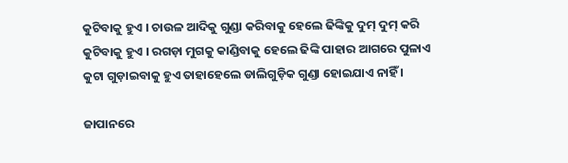କୁଟିବାକୁ ହୁଏ । ଚାଉଳ ଆଦିକୁ ଗୁଣ୍ଡା କରିବାକୁ ହେଲେ ଢିଙ୍କିକୁ ଦୁମ୍ ଦୁମ୍ କରି କୁଟିବାକୁ ହୁଏ । ରଗଡ଼ା ମୁଗକୁ କାଣ୍ଡିବାକୁ ହେଲେ ଢିଙ୍କି ପାହାର ଆଗରେ ପୁଳାଏ କୁଟା ଗୁଡ଼ାଇବାକୁ ହୁଏ ତାହାହେଲେ ଡାଲିଗୁଡ଼ିକ ଗୁଣ୍ଡା ହୋଇଯାଏ ନାହିଁ ।

ଜାପାନରେ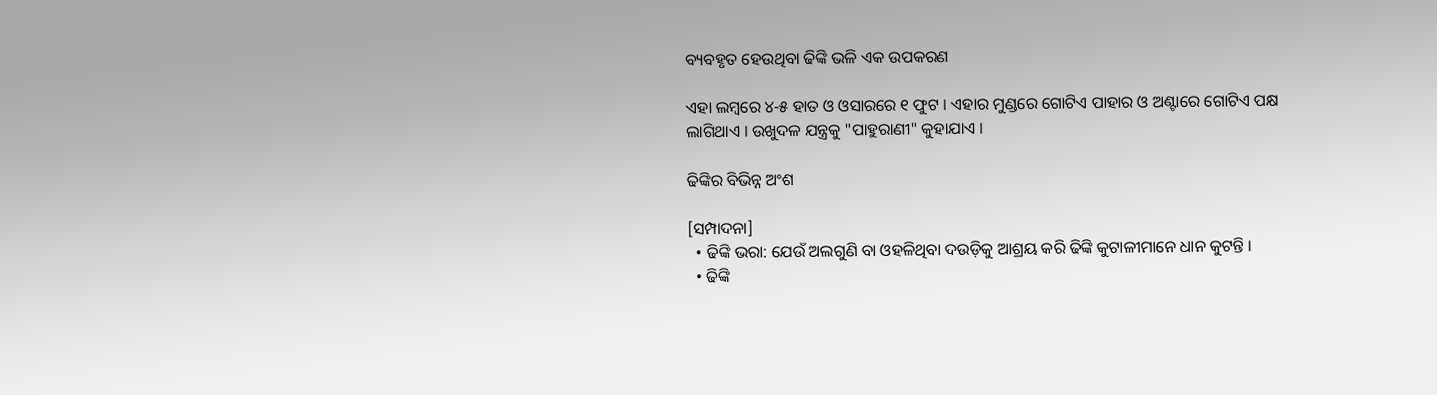ବ୍ୟବହୃତ ହେଉଥିବା ଢିଙ୍କି ଭଳି ଏକ ଉପକରଣ

ଏହା ଲମ୍ବରେ ୪-୫ ହାତ ଓ ଓସାରରେ ୧ ଫୁଟ । ଏହାର ମୁଣ୍ଡରେ ଗୋଟିଏ ପାହାର ଓ ଅଣ୍ଟାରେ ଗୋଟିଏ ପକ୍ଷ ଲାଗିଥାଏ । ଉଖୁଦଳ ଯନ୍ତ୍ରକୁ "ପାହୁରାଣୀ" କୁହାଯାଏ ।

ଢିଙ୍କିର ବିଭିନ୍ନ ଅଂଶ

[ସମ୍ପାଦନା]
  • ଢିଙ୍କି ଭରା: ଯେଉଁ ଅଲଗୁଣି ବା ଓହଳିଥିବା ଦଉଡ଼ିକୁ ଆଶ୍ରୟ କରି ଢିଙ୍କି କୁଟାଳୀମାନେ ଧାନ କୁଟନ୍ତି ।
  • ଢିଙ୍କି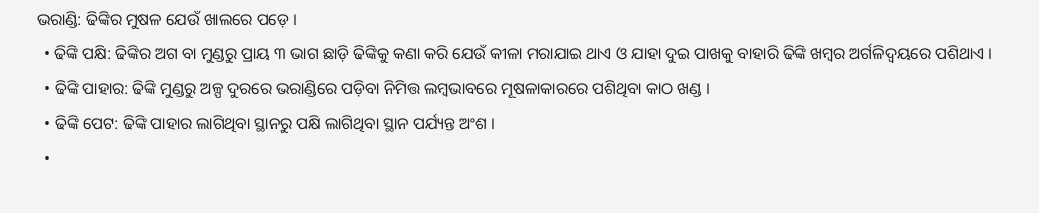ଭରାଣ୍ଡି: ଢିଙ୍କିର ମୁଷଳ ଯେଉଁ ଖାଲରେ ପଡ଼େ ।
  • ଢିଙ୍କି ପକ୍ଷି: ଢିଙ୍କିର ଅଗ ବା ମୁଣ୍ଡରୁ ପ୍ରାୟ ୩ ଭାଗ ଛାଡ଼ି ଢିଙ୍କିକୁ କଣା କରି ଯେଉଁ କୀଳା ମରାଯାଇ ଥାଏ ଓ ଯାହା ଦୁଇ ପାଖକୁ ବାହାରି ଢିଙ୍କି ଖମ୍ବର ଅର୍ଗଳିଦ୍ୱୟରେ ପଶିଥାଏ ।
  • ଢିଙ୍କି ପାହାର: ଢିଙ୍କି ମୁଣ୍ଡରୁ ଅଳ୍ପ ଦୁରରେ ଭରାଣ୍ଡିରେ ପଡ଼ିବା ନିମିତ୍ତ ଲମ୍ବଭାବରେ ମୂଷଳାକାରରେ ପଶିଥିବା କାଠ ଖଣ୍ଡ ।
  • ଢିଙ୍କି ପେଟ: ଢିଙ୍କି ପାହାର ଲାଗିଥିବା ସ୍ଥାନରୁ ପକ୍ଷି ଲାଗିଥିବା ସ୍ଥାନ ପର୍ଯ୍ୟନ୍ତ ଅଂଶ ।
  •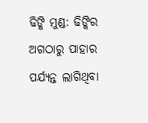ଢିଙ୍କି ମୁଣ୍ଡ: ଢିଙ୍କିର ଅଗଠାରୁ ପାହାର ପର୍ଯ୍ୟନ୍ତ ଲାଗିଥିବା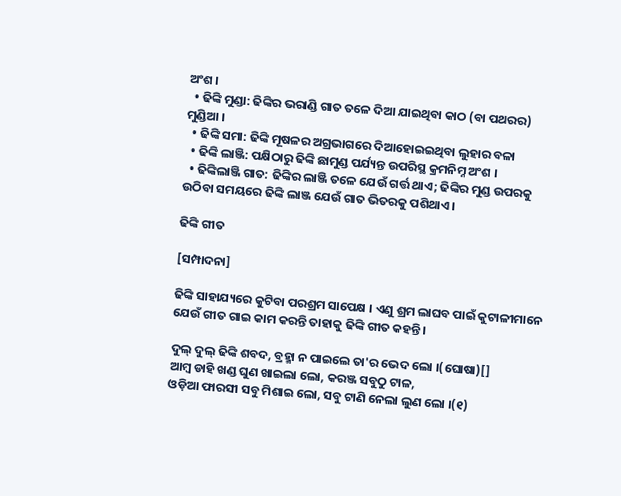ଅଂଶ ।
  • ଢିଙ୍କି ମୁଣ୍ଡା: ଢିଙ୍କିର ଭରାଣ୍ଡି ଗାତ ତଳେ ଦିଆ ଯାଇଥିବା କାଠ (ବା ପଥରର) ମୁଣ୍ଡିଆ ।
  • ଢିଙ୍କି ସମା: ଢିଙ୍କି ମୂଷଳର ଅଗ୍ରଭାଗରେ ଦିଆହୋଇଇଥିବା ଲୁହାର ବଳା
  • ଢିଙ୍କି ଲାଞ୍ଜି: ପକ୍ଷିଠାରୁ ଢିଙ୍କି ଛାମୁଣ୍ଡ ପର୍ଯ୍ୟନ୍ତ ଉପରିସ୍ଥ କ୍ରମନିମ୍ନ ଅଂଶ ।
  • ଢିଙ୍କିଲାଞ୍ଜି ଗାତ: ଢିଙ୍କିର ଲାଞ୍ଜି ତଳେ ଯେଉଁ ଗର୍ତ୍ତ ଥାଏ; ଢିଙ୍କିର ମୁଣ୍ଡ ଉପରକୁ ଉଠିବା ସମୟରେ ଢିଙ୍କି ଲାଞ୍ଜ ଯେଉଁ ଗାତ ଭିତରକୁ ପଶିଥାଏ ।

ଢିଙ୍କି ଗୀତ

[ସମ୍ପାଦନା]

ଢିଙ୍କି ସାହାଯ୍ୟରେ କୁଟିବା ପରଶ୍ରମ ସାପେକ୍ଷ । ଏଣୁ ଶ୍ରମ ଲାଘବ ପାଇଁ କୁଟାଳୀମାନେ ଯେଉଁ ଗୀତ ଗାଇ କାମ କରନ୍ତି ତାହାକୁ ଢିଙ୍କି ଗୀତ କ‌ହ‌ନ୍ତି ।

ଦୁଲ୍ ଦୁଲ୍ ଢିଙ୍କି ଶବଦ, ବ୍ରହ୍ମା ନ ପାଇଲେ ତା'ର ଭେଦ ଲୋ ।(ଘୋଷା)[]
ଆମ୍ବ ଡାହି ଖଣ୍ଡ ଘୁଣ ଖାଇଲା ଲୋ, କରଞ୍ଜ ସବୁଠୁ ଟାଳ,
ଓଡ଼ିଆ ଫାରସୀ ସବୁ ମିଶାଇ ଲୋ, ସବୁ ଟାଣି ନେଲା ଲୁଣ ଲୋ ।(୧)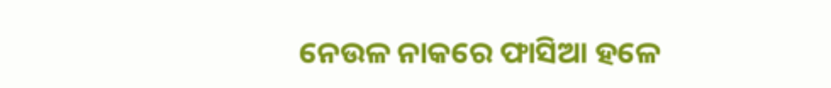ନେଉଳ ନାକରେ ଫାସିଆ ହଳେ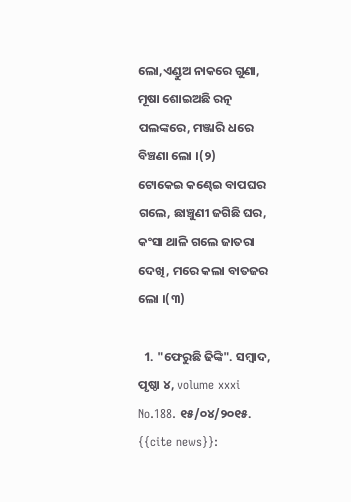ଲୋ,ଏଣ୍ଡୁଅ ନାକରେ ଗୁଣା,
ମୂଷା ଶୋଇଅଛି ରତ୍ନ ପଲଙ୍କରେ, ମଞ୍ଜାରି ଧରେ ବିଞ୍ଚଣା ଲୋ ।(୨)
ଟୋକେଇ କଣ୍ଢେଇ ବାପଘର ଗଲେ, ଛାଞ୍ଚୁଣୀ ଜଗିଛି ଘର,
କଂସା ଥାଳି ଗଲେ ଜାତରା ଦେଖି, ମରେ କଲା ବାତଜର ଲୋ ।(୩)

  1. "ଫେରୁଛି ଢିଙ୍କି". ସମ୍ବାଦ, ପୃଷ୍ଠା ୪, volume xxxi No.188. ୧୫/୦୪/୨୦୧୫. {{cite news}}: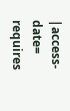|access-date= requires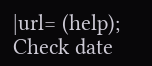|url= (help); Check date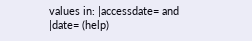values in: |accessdate= and |date= (help)